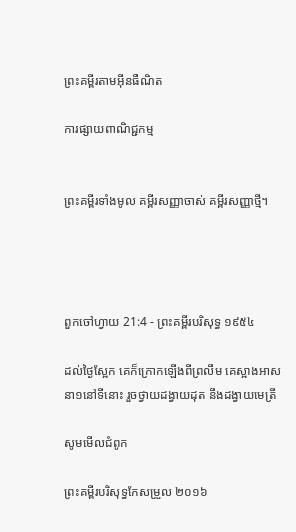ព្រះគម្ពីរតាមអ៊ីនធឺណិត

ការផ្សាយពាណិជ្ជកម្ម


ព្រះគម្ពីរទាំងមូល គម្ពីរសញ្ញាចាស់ គម្ពីរសញ្ញាថ្មី។




ពួកចៅ‌ហ្វាយ 21:4 - ព្រះគម្ពីរបរិសុទ្ធ ១៩៥៤

ដល់ថ្ងៃស្អែក គេក៏ក្រោកឡើងពីព្រលឹម គេស្អាងអាសនា១នៅទីនោះ រួចថ្វាយដង្វាយដុត នឹងដង្វាយមេត្រី

សូមមើលជំពូក

ព្រះគម្ពីរបរិសុទ្ធកែសម្រួល ២០១៦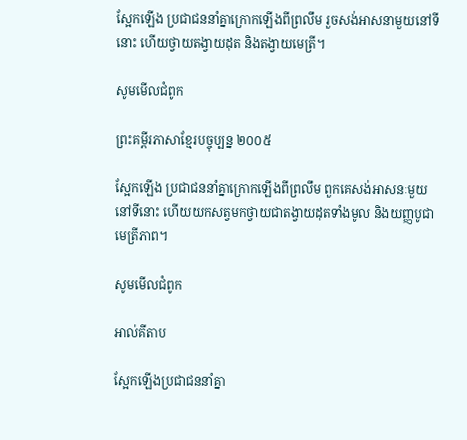ស្អែកឡើង ប្រជាជននាំគ្នាក្រោកឡើងពីព្រលឹម រួចសង់អាសនាមួយនៅទីនោះ ហើយថ្វាយតង្វាយដុត និងតង្វាយមេត្រី។

សូមមើលជំពូក

ព្រះគម្ពីរភាសាខ្មែរបច្ចុប្បន្ន ២០០៥

ស្អែកឡើង ប្រជា‌ជននាំគ្នាក្រោកឡើងពីព្រលឹម ពួកគេសង់អាសនៈមួយនៅទីនោះ ហើយយកសត្វមកថ្វាយជាតង្វាយដុតទាំងមូល និងយញ្ញ‌បូជាមេត្រីភាព។

សូមមើលជំពូក

អាល់គីតាប

ស្អែកឡើងប្រជា‌ជននាំគ្នា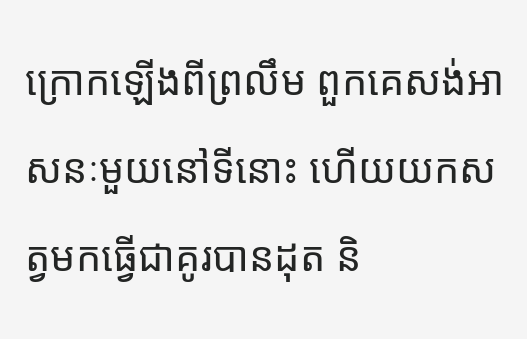ក្រោកឡើងពីព្រលឹម ពួកគេសង់អាសនៈមួយនៅទីនោះ ហើយយកសត្វមកធ្វើជាគូរបានដុត និ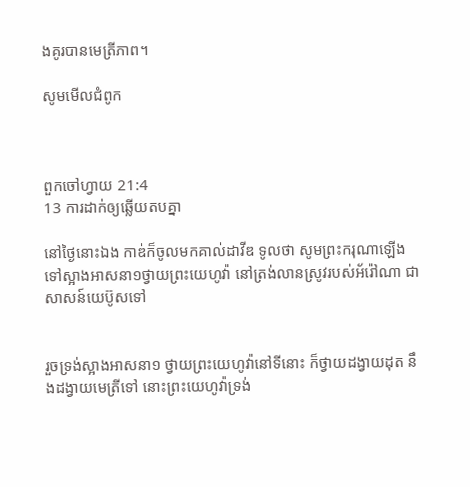ងគូរបានមេត្រីភាព។

សូមមើលជំពូក



ពួកចៅ‌ហ្វាយ 21:4
13 ការដាក់ឲ្យឆ្លើយតបគ្នា

នៅថ្ងៃនោះឯង កាឌ់ក៏ចូលមកគាល់ដាវីឌ ទូលថា សូមព្រះ‌ករុណាឡើងទៅស្អាងអាសនា១ថ្វាយព្រះ‌យេហូវ៉ា នៅត្រង់លានស្រូវរបស់អ័រ៉ៅណា ជាសាសន៍យេប៊ូសទៅ


រួចទ្រង់ស្អាងអាសនា១ ថ្វាយព្រះ‌យេហូវ៉ានៅទីនោះ ក៏ថ្វាយដង្វាយដុត នឹងដង្វាយមេត្រីទៅ នោះព្រះ‌យេហូវ៉ាទ្រង់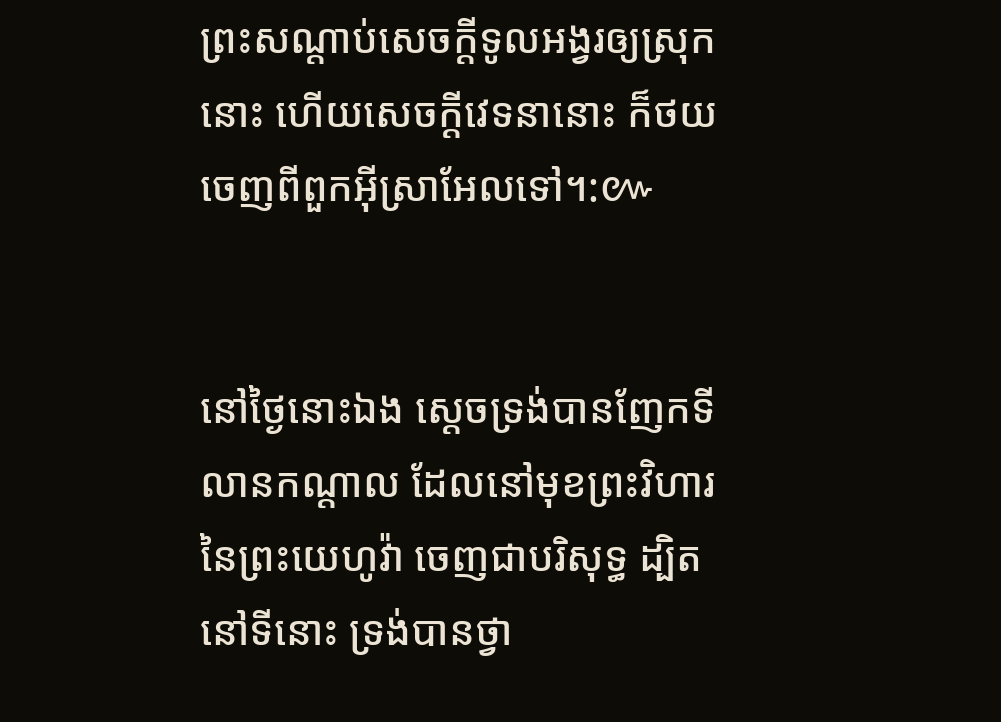ព្រះ‌សណ្តាប់សេចក្ដីទូលអង្វរឲ្យស្រុកនោះ ហើយសេចក្ដីវេទនានោះ ក៏ថយចេញពីពួកអ៊ីស្រាអែលទៅ។:៚


នៅថ្ងៃនោះឯង ស្តេចទ្រង់បានញែកទីលានកណ្តាល ដែលនៅមុខព្រះ‌វិហារនៃព្រះ‌យេហូវ៉ា ចេញជាបរិសុទ្ធ ដ្បិតនៅទីនោះ ទ្រង់បានថ្វា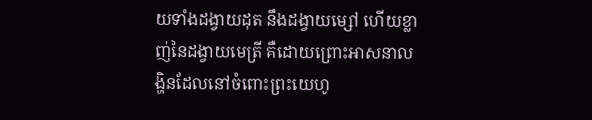យទាំងដង្វាយដុត នឹងដង្វាយម្សៅ ហើយខ្លាញ់នៃដង្វាយមេត្រី គឺដោយព្រោះអាសនាលង្ហិនដែលនៅចំពោះព្រះ‌យេហូ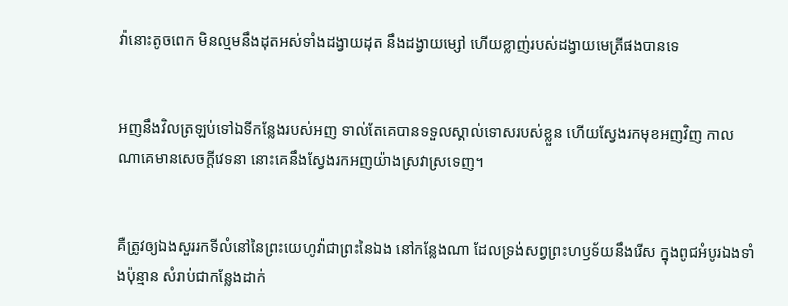វ៉ានោះតូចពេក មិនល្មមនឹងដុតអស់ទាំងដង្វាយដុត នឹងដង្វាយម្សៅ ហើយខ្លាញ់របស់ដង្វាយមេត្រីផងបានទេ


អញនឹងវិលត្រឡប់ទៅឯទីកន្លែងរបស់អញ ទាល់តែគេបានទទួលស្គាល់ទោសរបស់ខ្លួន ហើយស្វែងរកមុខអញវិញ កាលណាគេមានសេចក្ដីវេទនា នោះគេនឹងស្វែងរកអញយ៉ាងស្រវា‌ស្រទេញ។


គឺត្រូវឲ្យឯងសួររកទីលំនៅនៃព្រះ‌យេហូវ៉ាជាព្រះនៃឯង នៅកន្លែងណា ដែលទ្រង់សព្វព្រះ‌ហឫទ័យនឹងរើស ក្នុងពូជអំបូរឯងទាំងប៉ុន្មាន សំរាប់ជាកន្លែងដាក់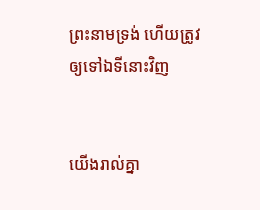ព្រះ‌នាមទ្រង់ ហើយត្រូវឲ្យទៅឯទីនោះវិញ


យើងរាល់គ្នា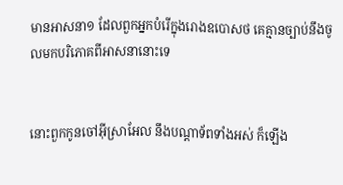មានអាសនា១ ដែលពួកអ្នកបំរើក្នុងរោងឧបោសថ គេគ្មានច្បាប់នឹងចូលមកបរិភោគពីអាសនានោះទេ


នោះពួកកូនចៅអ៊ីស្រាអែល នឹងបណ្តាទ័ពទាំងអស់ ក៏ឡើង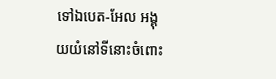ទៅឯបេត-អែល អង្គុយយំនៅទីនោះចំពោះ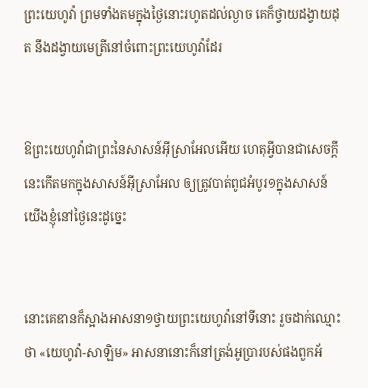ព្រះ‌យេហូវ៉ា ព្រមទាំងតមក្នុងថ្ងៃនោះរហូតដល់ល្ងាច គេក៏ថ្វាយដង្វាយដុត នឹងដង្វាយមេត្រីនៅចំពោះព្រះ‌យេហូវ៉ាដែរ


ឱព្រះ‌យេហូវ៉ាជាព្រះនៃសាសន៍អ៊ីស្រាអែលអើយ ហេតុអ្វីបានជាសេចក្ដីនេះកើតមកក្នុងសាសន៍អ៊ីស្រាអែល ឲ្យត្រូវបាត់ពូជអំបូរ១ក្នុងសាសន៍យើងខ្ញុំនៅថ្ងៃនេះដូច្នេះ


នោះគេឌានក៏ស្អាងអាសនា១ថ្វាយព្រះ‌យេហូវ៉ានៅទីនោះ រួចដាក់ឈ្មោះថា «យេហូវ៉ា-សាឡិម» អាសនានោះក៏នៅត្រង់អូប្រារបស់ផងពួកអ័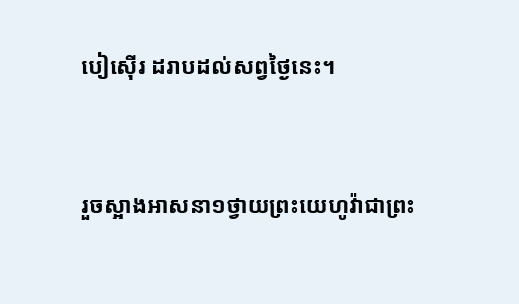បៀ‌ស៊ើរ ដរាបដល់សព្វថ្ងៃនេះ។


រួចស្អាងអាសនា១ថ្វាយព្រះ‌យេហូវ៉ាជាព្រះ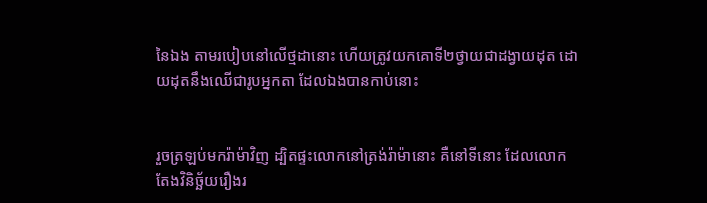នៃឯង តាមរបៀបនៅលើថ្មដានោះ ហើយត្រូវយកគោទី២ថ្វាយជាដង្វាយដុត ដោយដុតនឹងឈើជារូបអ្នក‌តា ដែលឯងបានកាប់នោះ


រួចត្រឡប់មករ៉ាម៉ាវិញ ដ្បិតផ្ទះលោកនៅត្រង់រ៉ាម៉ានោះ គឺនៅទីនោះ ដែលលោកតែងវិនិច្ឆ័យរឿងរ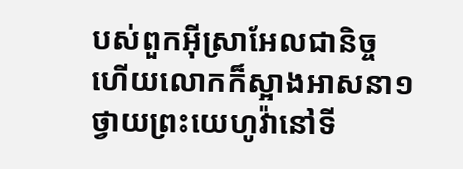បស់ពួកអ៊ីស្រាអែលជានិច្ច ហើយលោកក៏ស្អាងអាសនា១ ថ្វាយព្រះ‌យេហូវ៉ានៅទី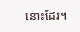នោះដែរ។